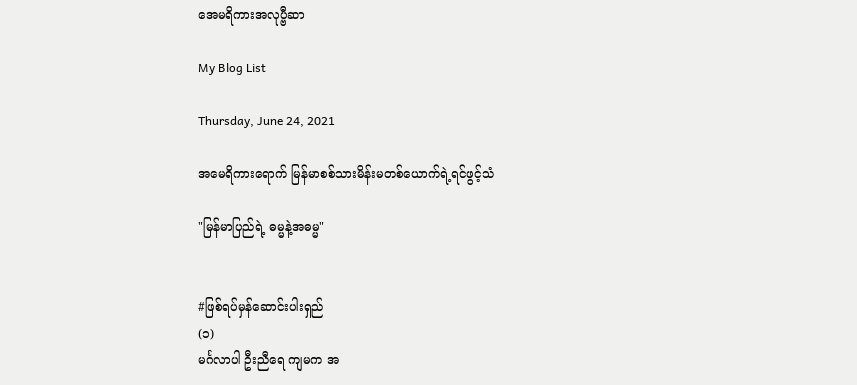အေမရိကားအလုပ္ဗီဆာ

My Blog List

Thursday, June 24, 2021

အမေရိကားရောက် မြန်မာစစ်သားမိန်းမတစ်ယောက်ရဲ့ရင်ဖွင့်သံ

"မြန်မာပြည်ရဲ့ ဓမ္မနဲ့အဓမ္မ"


#ဖြစ်ရပ်မှန်ဆောင်းပါးရှည်
(၁)
မင်္ဂလာပါ ဦးညီရေ ကျမက အ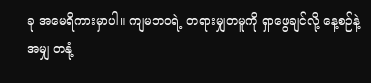ခု အမေရိကားမှာပါ။ ကျမဘဝရဲ့ တရားမျှတမူကို ရှာဖွေချင်လို့ နေ့စဉ်နဲ့အမျှ တနုံ့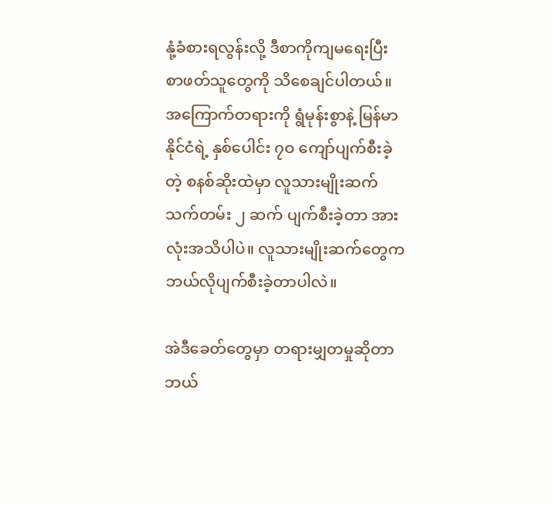နုံ့ခံစားရလွန်းလို့ ဒီစာကိုကျမရေးပြီး စာဖတ်သူတွေကို သိစေချင်ပါတယ်။ အကြောက်တရားကို ရွံမုန်းစွာနဲ့ မြန်မာနိုင်ငံရဲ့ နှစ်ပေါင်း ၇ဝ ကျော်ပျက်စီးခဲ့တဲ့ စနစ်ဆိုးထဲမှာ လူသားမျိုးဆက် သက်တမ်း ၂ ဆက် ပျက်စီးခဲ့တာ အားလုံးအသိပါပဲ။ လူသားမျိုးဆက်တွေက ဘယ်လိုပျက်စီးခဲ့တာပါလဲ။

အဲဒီခေတ်တွေမှာ တရားမျှတမှုဆိုတာ ဘယ်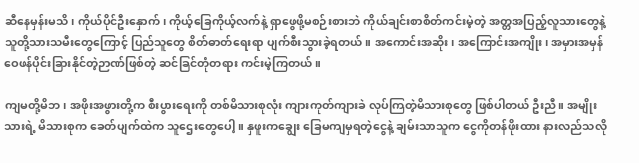ဆီနေမှန်းမသိ၊ ကိုယ်ပိုင်ဦးနှောက်၊ ကိုယ့်ခြေကိုယ့်လက်နဲ့ ရှာဖွေဖို့မစဉ်းစားဘဲ ကိုယ်ချင်းစာစိတ်ကင်းမဲ့တဲ့ အတ္တအပြည့်လူသားတွေနဲ့ သူတို့သားသမီးတွေကြောင့် ပြည်သူတွေ စိတ်ဓာတ်ရေးရာ ပျက်စီးသွားခဲ့ရတယ်။ အကောင်းအဆိုး၊ အကြောင်းအကျိုး၊ အမှားအမှန် ဝေဖန်ပိုင်းခြားနိုင်တဲ့ဉာဏ်ဖြစ်တဲ့ ဆင်ခြင်တုံတရား ကင်းမဲ့ကြတယ်။

ကျမတို့မိဘ၊ အဖိုးအဖွားတို့က စီးပွားရေးကို တစ်မိသားစုလုံး ကျားကုတ်ကျားခဲ လုပ်ကြတဲ့မိသားစုတွေ ဖြစ်ပါတယ် ဦးညီ။ အမျိုးသားရဲ့ မိသားစုက ခေတ်ပျက်ထဲက သူဌေးတွေပေါ့။ နှဖူးကချွေး ခြေမကျမှရတဲ့ငွေနဲ့ ချမ်းသာသူက ငွေကိုတန်ဖိုးထား နားလည်သလို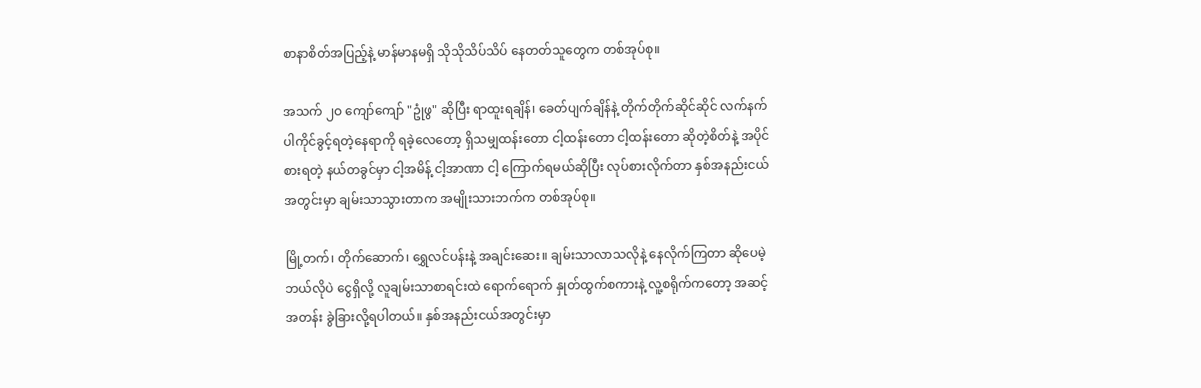စာနာစိတ်အပြည့်နဲ့ မာန်မာနမရှိ သိုသိုသိပ်သိပ် နေတတ်သူတွေက တစ်အုပ်စု။

အသက် ၂ဝ ကျော်ကျော် "ဥုံဖွ" ဆိုပြီး ရာထူးရချိန်၊ ခေတ်ပျက်ချိန်နဲ့ တိုက်တိုက်ဆိုင်ဆိုင် လက်နက်ပါကိုင်ခွင့်ရတဲ့နေရာကို ရခဲ့လေတော့ ရှိသမျှထန်းတော ငါ့ထန်းတော ငါ့ထန်းတော ဆိုတဲ့စိတ်နဲ့ အပိုင်စားရတဲ့ နယ်တခွင်မှာ ငါ့အမိန့် ငါ့အာဏာ ငါ့ ကြောက်ရမယ်ဆိုပြီး လုပ်စားလိုက်တာ နှစ်အနည်းငယ်အတွင်းမှာ ချမ်းသာသွားတာက အမျိုးသားဘက်က တစ်အုပ်စု။

မြို့တက်၊ တိုက်ဆောက်၊ ရွှေလင်ပန်းနဲ့ အချင်းဆေး။ ချမ်းသာလာသလိုနဲ့ နေလိုက်ကြတာ ဆိုပေမဲ့ ဘယ်လိုပဲ ငွေရှိလို့ လူချမ်းသာစာရင်းထဲ ရောက်ရောက် နှုတ်ထွက်စကားနဲ့ လူ့စရိုက်ကတော့ အဆင့်အတန်း ခွဲခြားလို့ရပါတယ်။ နှစ်အနည်းငယ်အတွင်းမှာ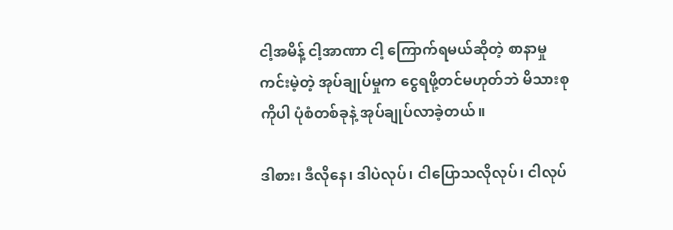ငါ့အမိန့် ငါ့အာဏာ ငါ့ ကြောက်ရမယ်ဆိုတဲ့ စာနာမှုကင်းမဲ့တဲ့ အုပ်ချုပ်မှုက ငွေရဖို့တင်မဟုတ်ဘဲ မိသားစုကိုပါ ပုံစံတစ်ခုနဲ့ အုပ်ချုပ်လာခဲ့တယ်။

ဒါစား၊ ဒီလိုနေ၊ ဒါပဲလုပ်၊ ငါပြောသလိုလုပ်၊ ငါလုပ်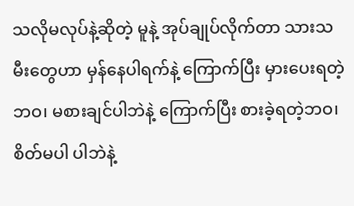သလိုမလုပ်နဲ့ဆိုတဲ့ မူနဲ့ အုပ်ချုပ်လိုက်တာ သားသမီးတွေဟာ မှန်နေပါရက်နဲ့ ကြောက်ပြီး မှားပေးရတဲ့ဘဝ၊ မစားချင်ပါဘဲနဲ့ ကြောက်ပြီး စားခဲ့ရတဲ့ဘဝ၊ စိတ်မပါ ပါဘဲနဲ့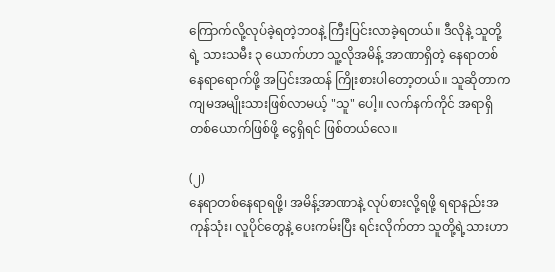ကြောက်လို့လုပ်ခဲ့ရတဲ့ဘဝနဲ့ ကြီးပြင်းလာခဲ့ရတယ်။ ဒီလိုနဲ့ သူတို့ရဲ့ သားသမီး ၃ ယောက်ဟာ သူ့လိုအမိန့် အာဏာရှိတဲ့ နေရာတစ်နေရာရောက်ဖို့ အပြင်းအထန် ကြိုးစားပါတော့တယ်။ သူဆိုတာက ကျမအမျိုးသားဖြစ်လာမယ့် "သူ" ပေါ့။ လက်နက်ကိုင် အရာရှိတစ်ယောက်ဖြစ်ဖို့ ငွေရှိရင် ဖြစ်တယ်လေ။

(၂)
နေရာတစ်နေရာရဖို့၊ အမိန့်အာဏာနဲ့ လုပ်စားလို့ရဖို့ ရရာနည်းအကုန်သုံး၊ လူပိုင်တွေနဲ့ ပေးကမ်းပြီး ရင်းလိုက်တာ သူတို့ရဲ့သားဟာ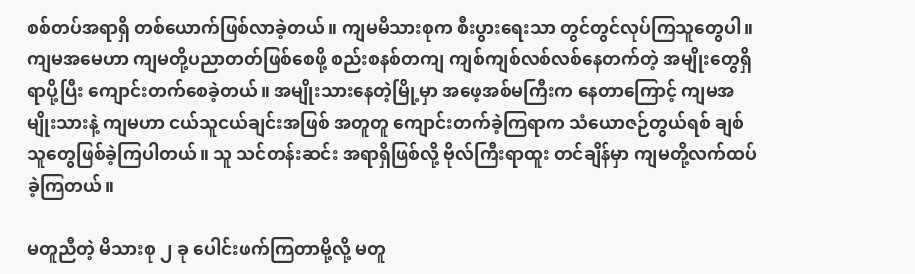စစ်တပ်အရာရှိ တစ်ယောက်ဖြစ်လာခဲ့တယ်။ ကျမမိသားစုက စီးပွားရေးသာ တွင်တွင်လုပ်ကြသူတွေပါ။ ကျမအမေဟာ ကျမတို့ပညာတတ်ဖြစ်စေဖို့ စည်းစနစ်တကျ ကျစ်ကျစ်လစ်လစ်နေတက်တဲ့ အမျိုးတွေရှိရာပို့ပြီး ကျောင်းတက်စေခဲ့တယ်။ အမျိုးသားနေတဲ့မြို့မှာ အဖေ့အစ်မကြီးက နေတာကြောင့် ကျမအမျိုးသားနဲ့ ကျမဟာ ငယ်သူငယ်ချင်းအဖြစ် အတူတူ ကျောင်းတက်ခဲ့ကြရာက သံယောဇဉ်တွယ်ရစ် ချစ်သူတွေဖြစ်ခဲ့ကြပါတယ်။ သူ သင်တန်းဆင်း အရာရှိဖြစ်လို့ ဗိုလ်ကြီးရာထူး တင်ချိန်မှာ ကျမတို့လက်ထပ်ခဲ့ကြတယ်။

မတူညီတဲ့ မိသားစု ၂ ခု ပေါင်းဖက်ကြတာမို့လို့ မတူ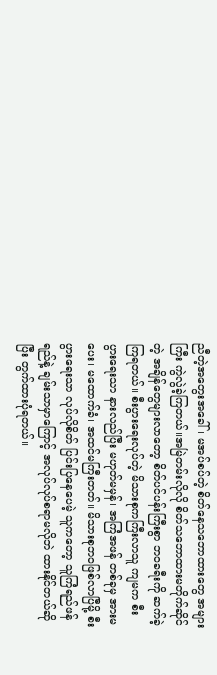ညီတဲ့အတွေးအခေါ်၊ မအပ်စပ်တဲ့ စိတ်နေသဘောထားတွေ အများကြီး ကွဲလွဲခဲ့ကြတယ်။အမြဲတမ်းလိုလို စိတ်သဘောထားမတိုက်ဆိုင်တဲ့ အချိန်တွေများလာတော့ စိတ်ပင်ပန်းကြီးစွာ ဘဝခရီးကို ဆက်ခဲ့ကြရတယ်။ စီးပွားရေးလုပ်တဲ့ မိသားစုကကြီးလာသူ ကျမက စီးပွားရေးသာ နားလည်ပြီး မဟုတ်မမှန်၊ အကြံအဖန် တစ်ခုမှ အားမပေး၊ မထောက်ခံ၊ အထင်မကြီးတတ်။ မိသားစုဘဝဖြစ်လာပြီမို့ စီးပွားရေးသာ လုပ်လိုစိတ် ပြင်းပြနေပေမဲ့ သူကတော့ သူကြံရည်ဖန်ရည်နဲ့ ချမ်းသာမှာကြောင့် အလုပ်လုပ်စရာမလိုဘဲ ထားနိုင်တယ်ဆိုပြီး တွက်ထားပုံရတယ်။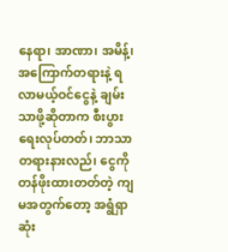နေရာ၊ အာဏာ၊ အမိန့်၊ အကြောက်တရားနဲ့ ရလာမယ့်ဝင်ငွေနဲ့ ချမ်းသာဖို့ဆိုတာက စီးပွားရေးလုပ်တတ်၊ ဘာသာတရားနားလည်၊ ငွေကိုတန်ဖိုးထားတတ်တဲ့ ကျမအတွက်တော့ အရွံရှာဆုံး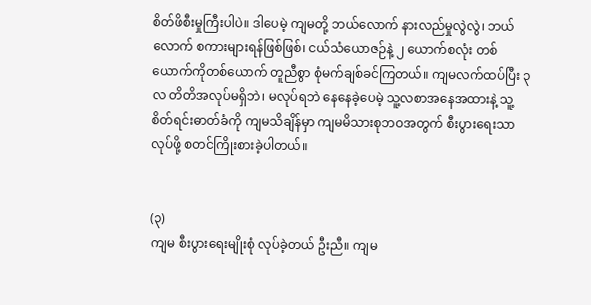စိတ်ဖိစီးမှုကြီးပါပဲ။ ဒါပေမဲ့ ကျမတို့ ဘယ်လောက် နားလည်မှုလွဲလွဲ၊ ဘယ်လောက် စကားများရန်ဖြစ်ဖြစ်၊ ငယ်သံယောဇဉ်နဲ့ ၂ ယောက်စလုံး တစ်ယောက်ကိုတစ်ယောက် တူညီစွာ စုံမက်ချစ်ခင်ကြတယ်။ ကျမလက်ထပ်ပြီး ၃ လ တိတိအလုပ်မရှိဘဲ၊ မလုပ်ရဘဲ နေနေခဲ့ပေမဲ့ သူ့လစာအနေအထားနဲ့ သူ့စိတ်ရင်းဓာတ်ခံကို ကျမသိချိန်မှာ ကျမမိသားစုဘဝအတွက် စီးပွားရေးသာလုပ်ဖို့ စတင်ကြိုးစားခဲ့ပါတယ်။


(၃)
ကျမ စီးပွားရေးမျိုးစုံ လုပ်ခဲ့တယ် ဦးညီ။ ကျမ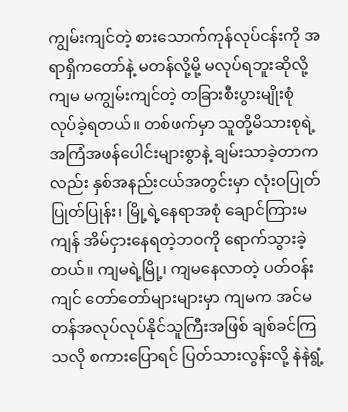ကျွမ်းကျင်တဲ့ စားသောက်ကုန်လုပ်ငန်းကို အရာရှိကတော်နဲ့ မတန်လို့မို့ မလုပ်ရဘူးဆိုလို့ ကျမ မကျွမ်းကျင်တဲ့ တခြားစီးပွားမျိုးစုံ လုပ်ခဲ့ရတယ်။ တစ်ဖက်မှာ သူတို့မိသားစုရဲ့ အကြံအဖန်ပေါင်းများစွာနဲ့ ချမ်းသာခဲ့တာကလည်း နှစ်အနည်းငယ်အတွင်းမှာ လုံးဝပြုတ်ပြုတ်ပြုန်း၊ မြို့ရဲ့နေရာအစုံ ချောင်ကြားမကျန် အိမ်ငှားနေရတဲ့ဘဝကို ရောက်သွားခဲ့တယ်။ ကျမရဲ့မြို့၊ ကျမနေလာတဲ့ ပတ်ဝန်းကျင် တော်တော်များများမှာ ကျမက အင်မတန်အလုပ်လုပ်နိုင်သူကြီးအဖြစ် ချစ်ခင်ကြသလို စကားပြောရင် ပြတ်သားလွန်းလို့ နဲနဲရွံ့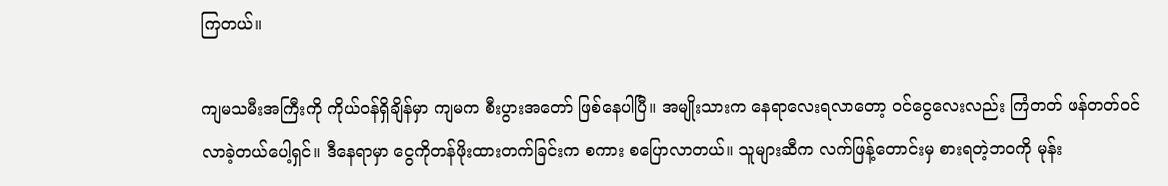ကြတယ်။

ကျမသမီးအကြီးကို ကိုယ်ဝန်ရှိချိန်မှာ ကျမက စီးပွားအတော် ဖြစ်နေပါပြီ။ အမျိုးသားက နေရာလေးရလာတော့ ဝင်ငွေလေးလည်း ကြံတတ် ဖန်တတ်ဝင်လာခဲ့တယ်ပေါ့ရှင်။ ဒီနေရာမှာ ငွေကိုတန်ဖိုးထားတက်ခြင်းက စကား စပြောလာတယ်။ သူများဆီက လက်ဖြန့်တောင်းမှ စားရတဲ့ဘဝကို မုန်း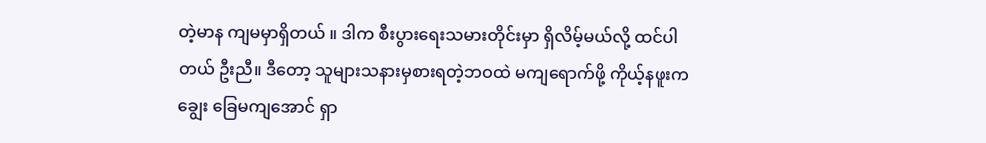တဲ့မာန ကျမမှာရှိတယ် ။ ဒါက စီးပွားရေးသမားတိုင်းမှာ ရှိလိမ့်မယ်လို့ ထင်ပါတယ် ဦးညီ။ ဒီတော့ သူများသနားမှစားရတဲ့ဘဝထဲ မကျရောက်ဖို့ ကိုယ့်နဖူးကချွေး ခြေမကျအောင် ရှာ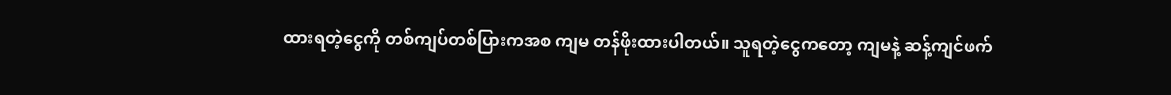ထားရတဲ့ငွေကို တစ်ကျပ်တစ်ပြားကအစ ကျမ တန်ဖိုးထားပါတယ်။ သူရတဲ့ငွေကတော့ ကျမနဲ့ ဆန့်ကျင်ဖက်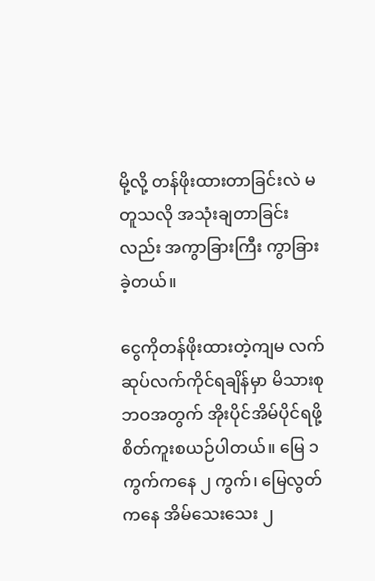မို့လို့ တန်ဖိုးထားတာခြင်းလဲ မတူသလို အသုံးချတာခြင်းလည်း အကွာခြားကြီး ကွာခြားခဲ့တယ်။

ငွေကိုတန်ဖိုးထားတဲ့ကျမ လက်ဆုပ်လက်ကိုင်ရချိန်မှာ မိသားစုဘဝအတွက် အိုးပိုင်အိမ်ပိုင်ရဖို့ စိတ်ကူးစယဉ်ပါတယ်။ မြေ ၁ ကွက်ကနေ ၂ ကွက်၊ မြေလွတ်ကနေ အိမ်သေးသေး ၂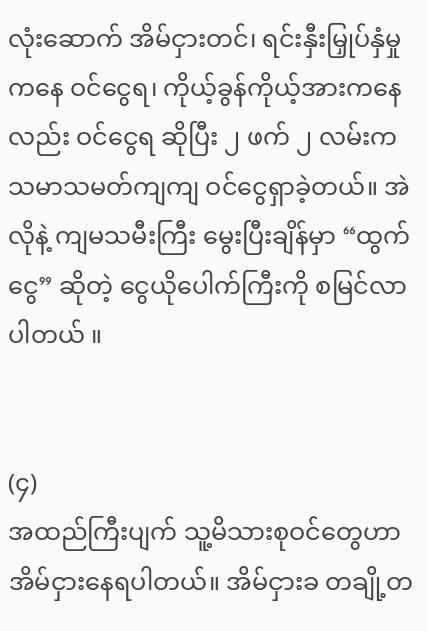လုံးဆောက် အိမ်ငှားတင်၊ ရင်းနှီးမြှုပ်နှံမှုကနေ ဝင်ငွေရ၊ ကိုယ့်ခွန်ကိုယ့်အားကနေလည်း ဝင်ငွေရ ဆိုပြီး ၂ ဖက် ၂ လမ်းက သမာသမတ်ကျကျ ဝင်ငွေရှာခဲ့တယ်။ အဲလိုနဲ့ ကျမသမီးကြီး မွေးပြီးချိန်မှာ “ထွက်ငွေ” ဆိုတဲ့ ငွေယိုပေါက်ကြီးကို စမြင်လာပါတယ် ။


(၄)
အထည်ကြီးပျက် သူ့မိသားစုဝင်တွေဟာ အိမ်ငှားနေရပါတယ်။ အိမ်ငှားခ တချို့တ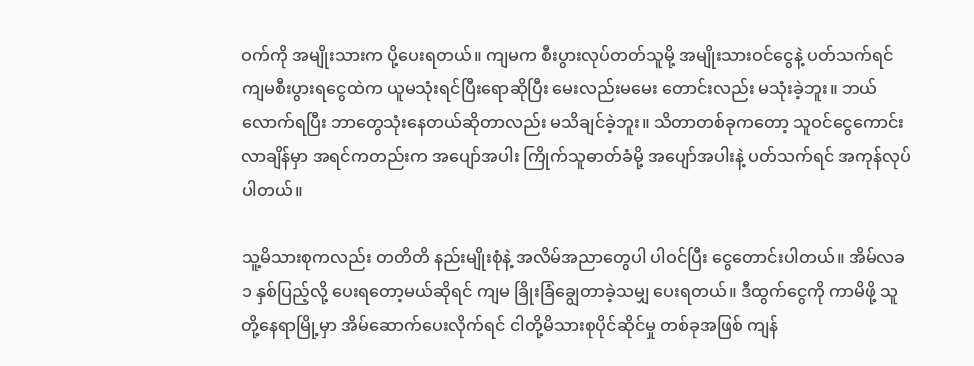ဝက်ကို အမျိုးသားက ပို့ပေးရတယ်။ ကျမက စီးပွားလုပ်တတ်သူမို့ အမျိုးသားဝင်ငွေနဲ့ ပတ်သက်ရင် ကျမစီးပွားရငွေထဲက ယူမသုံးရင်ပြီးရောဆိုပြီး မေးလည်းမမေး တောင်းလည်း မသုံးခဲ့ဘူး။ ဘယ်လောက်ရပြီး ဘာတွေသုံးနေတယ်ဆိုတာလည်း မသိချင်ခဲ့ဘူး။ သိတာတစ်ခုကတော့ သူဝင်ငွေကောင်းလာချိန်မှာ အရင်ကတည်းက အပျော်အပါး ကြိုက်သူဓာတ်ခံမို့ အပျော်အပါးနဲ့ ပတ်သက်ရင် အကုန်လုပ်ပါတယ်။

သူ့မိသားစုကလည်း တတိတိ နည်းမျိုးစုံနဲ့ အလိမ်အညာတွေပါ ပါဝင်ပြီး ‌ငွေတောင်းပါတယ်။ အိမ်လခ ၁ နှစ်ပြည့်လို့ ပေးရတော့မယ်ဆိုရင် ကျမ ခြိုးခြံချွေတာခဲ့သမျှ ပေးရတယ်။ ဒီထွက်ငွေကို ကာမိဖို့ သူတို့နေရာမြို့မှာ အိမ်ဆောက်ပေးလိုက်ရင် ငါတို့မိသားစုပိုင်ဆိုင်မှု တစ်ခုအဖြစ် ကျန်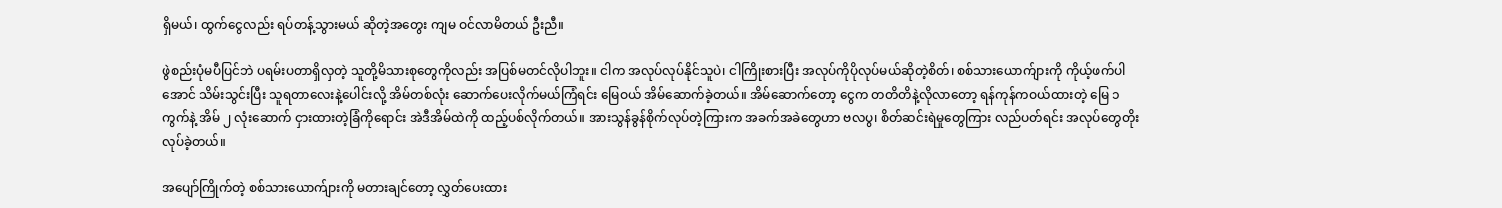ရှိမယ်၊ ထွက်ငွေလည်း ရပ်တန့်သွားမယ် ဆိုတဲ့အတွေး ကျမ ဝင်လာမိတယ် ဦးညီ။

ဖွဲစည်းပုံမပီပြင်ဘဲ ပရမ်းပတာရှိလှတဲ့ သူတို့မိသားစုတွေကိုလည်း အပြစ်မတင်လိုပါဘူး။ ငါက အလုပ်လုပ်နိုင်သူပဲ၊ ငါကြိုးစားပြီး အလုပ်ကိုပိုလုပ်မယ်ဆိုတဲ့စိတ်၊ စစ်သားယောက်ျားကို ကိုယ့်ဖက်ပါအောင် သိမ်းသွင်းပြီး သူရတာလေးနဲ့ပေါင်းလို့ အိမ်တစ်လုံး ဆောက်ပေးလိုက်မယ်ကြံရင်း မြေဝယ် အိမ်ဆောက်ခဲ့တယ်။ အိမ်ဆောက်တော့ ငွေက တတိတိနဲ့လိုလာတော့ ရန်ကုန်ကဝယ်ထားတဲ့ မြေ ၁ ကွက်နဲ့ အိမ် ၂ လုံးဆောက် ငှားထားတဲ့ခြံကိုရောင်း အဲဒီအိမ်ထဲကို ထည့်ပစ်လိုက်တယ်။ အားသွန်ခွန်စိုက်လုပ်တဲ့ကြားက အခက်အခဲတွေဟာ ဗလပွ၊ စိတ်ဆင်းရဲမှုတွေကြား လည်ပတ်ရင်း အလုပ်တွေတိုးလုပ်ခဲ့တယ်။

အပျော်ကြိုက်တဲ့ စစ်သားယောက်ျားကို မတားချင်တော့ လွှတ်ပေးထား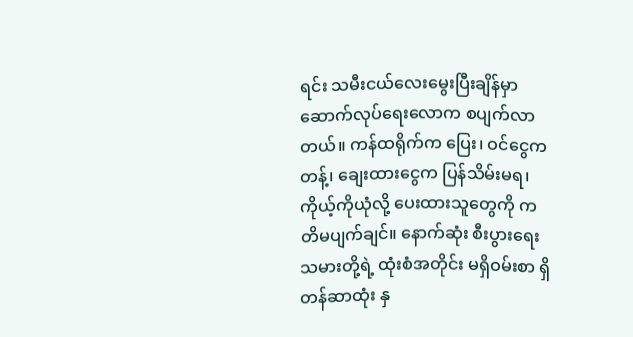ရင်း သမီးငယ်လေးမွေးပြီးချိန်မှာ ဆောက်လုပ်ရေးလောက စပျက်လာတယ်။ ကန်ထရိုက်က ပြေး၊ ဝင်ငွေက တန့်၊ ချေးထားငွေက ပြန်သိမ်းမရ၊ ကိုယ့်ကိုယုံလို့ ပေးထားသူတွေကို ကတိမပျက်ချင်။ နောက်ဆုံး စီးပွားရေးသမားတို့ရဲ့ ထုံးစံအတိုင်း မရှိဝမ်းစာ ရှိတန်ဆာထုံး နှ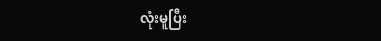လုံးမူပြီး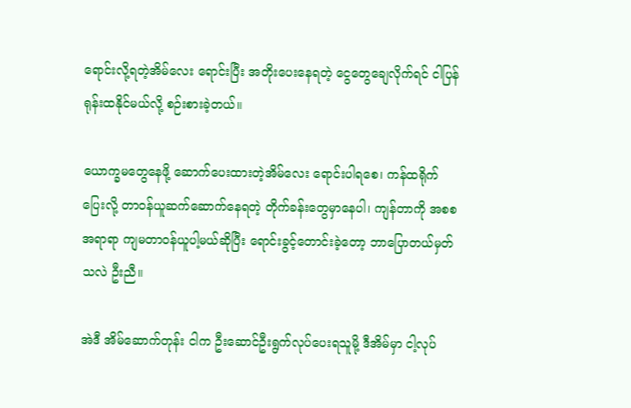ရောင်းလို့ရတဲ့အိမ်လေး ရောင်းပြီး အတိုးပေးနေရတဲ့ ငွေတွေချေလိုက်ရင် ငါပြန်ရုန်းထနိုင်မယ်လို့ စဉ်းစားခဲ့တယ်။

ယောက္ခမတွေနေဖို့ ဆောက်ပေးထားတဲ့အိမ်လေး ရောင်းပါရစေ၊ ကန်ထရိုက်ပြေးလို့ တာဝန်ယူဆက်ဆောက်နေရတဲ့ တိုက်ခန်းတွေမှာနေပါ၊ ကျန်တာကို အစစအရာရာ ကျမတာဝန်ယူပါ့မယ်ဆိုပြီး ‌ရောင်းခွင့်တောင်းခဲ့တော့ ဘာပြောတယ်မှတ်သလဲ ဦးညီ။

အဲဒီ အိမ်ဆောက်တုန်း ငါက ဦးဆောင်ဦးရွက်လုပ်ပေးရသူမို့ ဒီအိမ်မှာ ငါ့လုပ်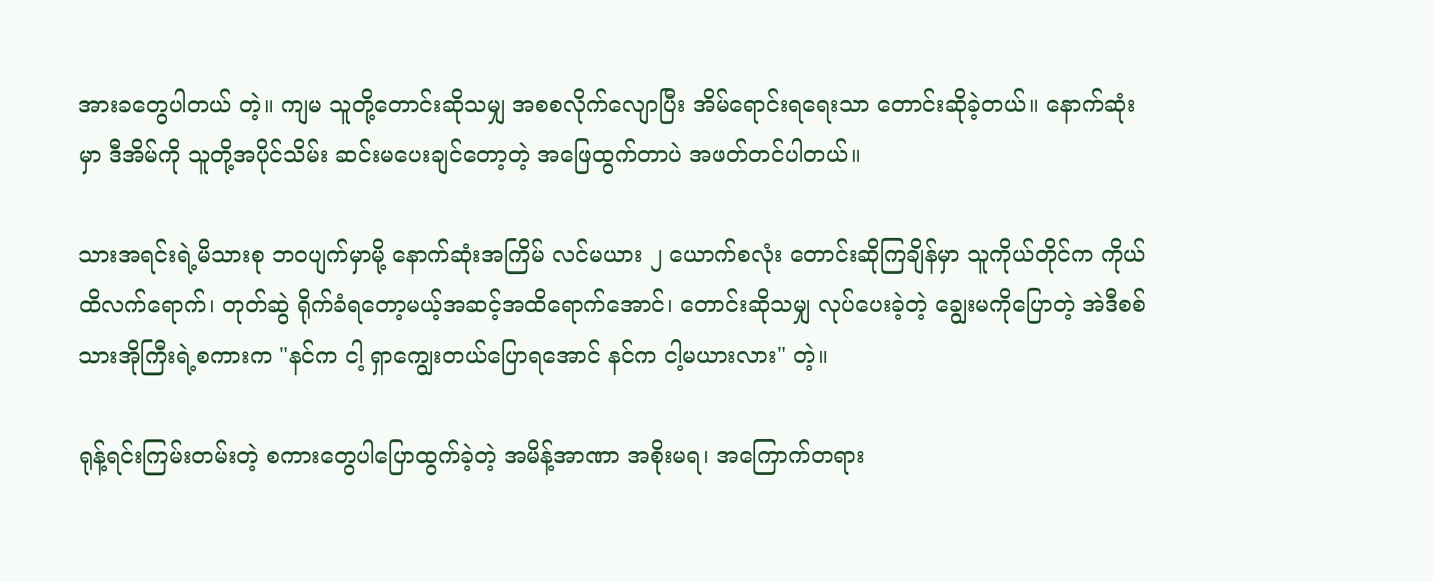အားခတွေပါတယ် တဲ့။ ကျမ သူတို့တောင်းဆိုသမျှ အစစလိုက်လျောပြီး အိမ်ရောင်းရရေးသာ တောင်းဆိုခဲ့တယ်။ နောက်ဆုံးမှာ ဒီအိမ်ကို သူတို့အပိုင်သိမ်း ဆင်းမပေးချင်တော့တဲ့ အဖြေထွက်တာပဲ အဖတ်တင်ပါတယ်။

သားအရင်းရဲ့မိသားစု ဘဝပျက်မှာမို့ နောက်ဆုံးအကြိမ် လင်မယား ၂ ‌ယောက်စလုံး တောင်းဆိုကြချိန်မှာ သူကိုယ်တိုင်က ကိုယ်ထိလက်ရောက်၊ တုတ်ဆွဲ ရိုက်ခံရတော့မယ့်အဆင့်အထိရောက်အောင်၊ တောင်းဆိုသမျှ လုပ်ပေးခဲ့တဲ့ ချွေးမကိုပြောတဲ့ အဲဒီစစ်သားအိုကြီးရဲ့စကားက "နင်က ငါ့ ရှာကျွေးတယ်ပြောရအောင် နင်က ငါ့မယားလား" တဲ့။

ရုန့်ရင်းကြမ်းတမ်းတဲ့ စကားတွေပါပြောထွက်ခဲ့တဲ့ အမိန့်အာဏာ အစိုးမရ၊ အကြောက်တရား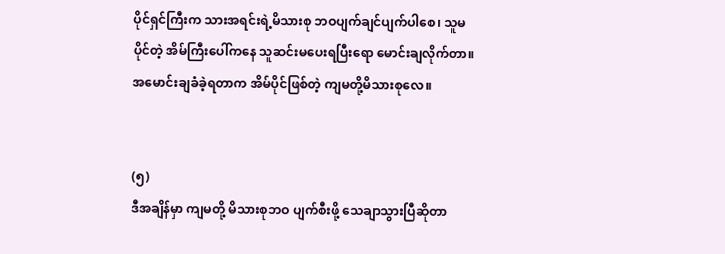ပိုင်ရှင်ကြီးက သားအရင်းရဲ့မိသားစု ဘဝပျက်ချင်ပျက်ပါစေ၊ သူမပိုင်တဲ့ အိမ်ကြီး‌ပေါ်ကနေ သူဆင်း‌မပေးရပြီးရော မောင်းချလိုက်တာ။ အမောင်းချခံခဲ့ရတာက အိမ်ပိုင်ဖြစ်တဲ့ ကျမတို့မိသားစုလေ။


(၅)
ဒီအချိန်မှာ ကျမတို့ မိသားစုဘဝ ပျက်စီးဖို့ သေချာသွားပြီဆိုတာ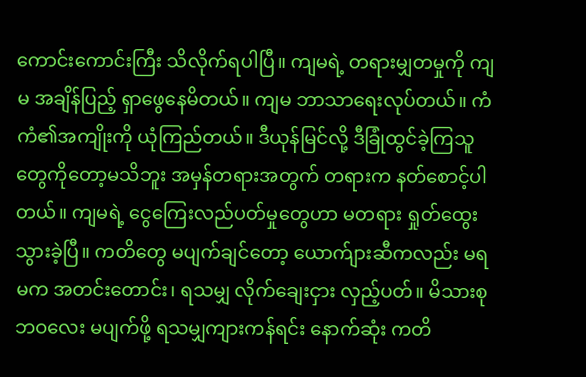ကောင်းကောင်းကြီး သိလိုက်ရပါပြီ။ ကျမရဲ့ တရားမျှတမှုကို ကျမ အချိန်ပြည့် ရှာဖွေနေမိတယ်။ ကျမ ဘာသာရေးလုပ်တယ်။ ကံ ကံ၏အကျိုးကို ယုံကြည်တယ်။ ဒီယုန်မြင်လို့ ဒီခြုံထွင်ခဲ့ကြသူတွေကိုတော့မသိဘူး အမှန်တရားအတွက် တရားက နတ်စောင့်ပါတယ်။ ကျမရဲ့ ငွေကြေးလည်ပတ်မှုတွေဟာ မတရား ရှုတ်ထွေးသွားခဲ့ပြီ။ ကတိ‌တွေ မပျက်ချင်တော့ ယောက်ျားဆီကလည်း မရမက အတင်းတောင်း၊ ရသမျှ လိုက်ချေးငှား လှည့်ပတ်။ မိသားစုဘဝလေး မပျက်ဖို့ ရသမျှကျားကန်ရင်း နောက်ဆုံး ကတိ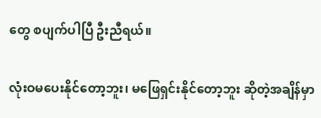တွေ စပျက်ပါပြီ ဦးညီ‌ရယ်။

လုံးဝမပေးနိုင်တော့ဘူး၊ မဖြေရှင်းနိုင်တော့ဘူး ဆိုတဲ့အချိန်မှာ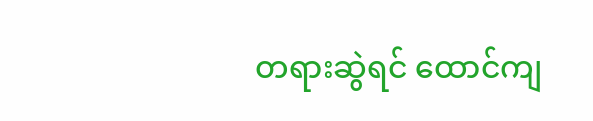တရားဆွဲရင် ထောင်ကျ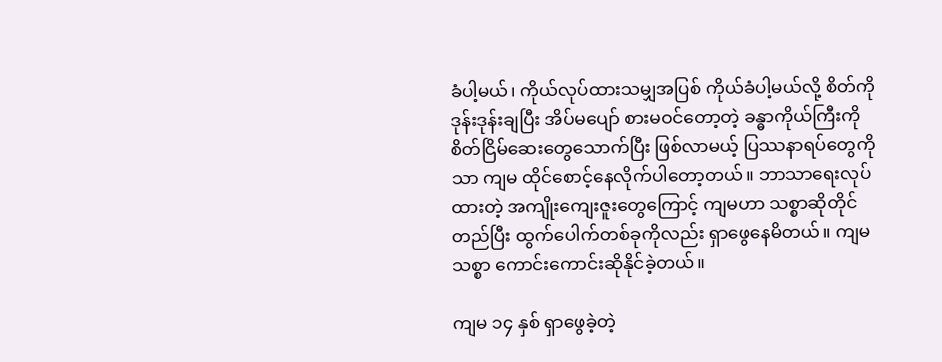ခံပါ့မယ်၊ ကိုယ်လုပ်ထားသမျှအပြစ် ကိုယ်ခံပါ့မယ်လို့ စိတ်ကိုဒုန်းဒုန်းချပြီး အိပ်မပျော် စားမဝင်တော့တဲ့ ခန္ဓာကိုယ်ကြီးကို စိတ်ငြိမ်ဆေးတွေသောက်ပြီး ဖြစ်လာမယ့် ပြဿနာရပ်တွေကိုသာ ကျမ ထိုင်စောင့်နေလိုက်ပါတော့တယ်။ ဘာသာရေးလုပ်ထားတဲ့ အကျိုးကျေးဇူး‌တွေကြောင့် ကျမဟာ သစ္စာဆိုတိုင်တည်ပြီး ထွက်ပေါက်တစ်ခုကိုလည်း ရှာဖွေနေမိတယ်။ ကျမ သစ္စာ ကောင်းကောင်းဆိုနိုင်ခဲ့တယ်။

ကျမ ၁၄ နှစ် ရှာဖွေခဲ့တဲ့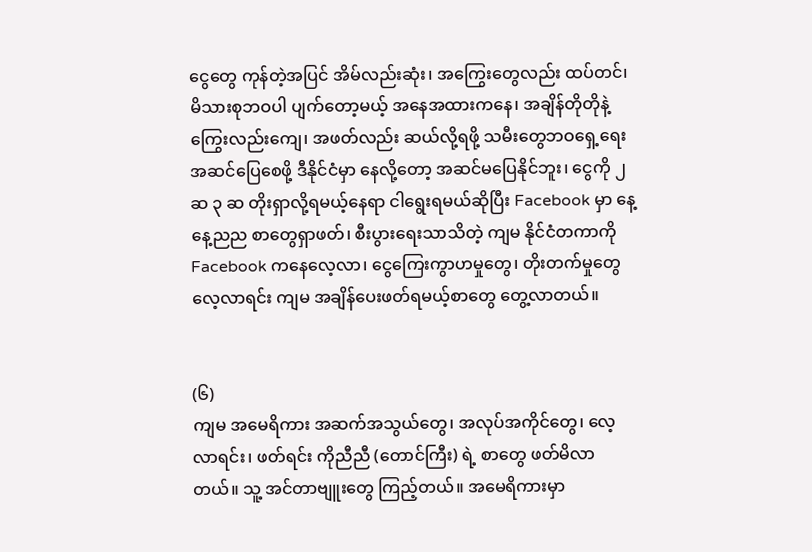ငွေတွေ ကုန်တဲ့အပြင် အိမ်လည်းဆုံး၊ အကြွေးတွေလည်း ထပ်တင်၊ မိသားစုဘဝပါ ပျက်တော့မယ့် အနေအထားကနေ၊ အချိန်တိုတိုနဲ့ ကြွေးလည်းကျေ၊ အဖတ်လည်း ဆယ်လို့ရဖို့ သမီးတွေဘဝရှေ့ရေး အဆင်ပြေစေဖို့ ဒီနိုင်ငံမှာ နေလို့တော့ အဆင်မပြေနိုင်ဘူး၊ ငွေကို ၂ ဆ ၃ ဆ တိုးရှာလို့ရမယ့်နေရာ ငါရွေးရမယ်ဆိုပြီး Facebook မှာ နေ့နေ့ညည စာတွေရှာဖတ်၊ စီးပွားရေးသာသိတဲ့ ကျမ နိုင်ငံတကာကို Facebook ကနေလေ့လာ၊ ငွေကြေးကွာဟမှုတွေ၊ တိုးတက်မှုတွေ လေ့လာရင်း ကျမ အချိန်ပေးဖတ်ရမယ့်စာတွေ တွေ့လာတယ်။


(၆)
ကျမ အမေရိကား အဆက်အသွယ်တွေ၊ အလုပ်အကိုင်တွေ၊ လေ့လာရင်း၊ ဖတ်ရင်း ကိုညီညီ (တောင်ကြီး) ရဲ့ စာတွေ ဖတ်မိလာတယ်။ သူ့ အင်တာဗျူးတွေ ကြည့်တယ်။ အမေရိကားမှာ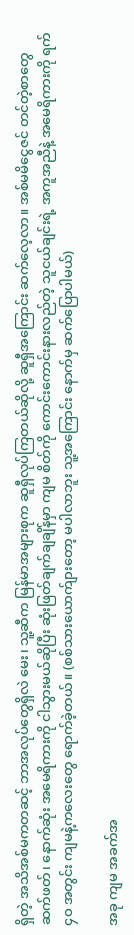ရှိတဲ့ အသိအစ်မကတဆင့် ဘာအလုပ်တွေရှိလဲ မေး၊ သူ့ဆီက မြန်မာအများစုက ဆူရှီလုပ်ကြတယ်ဆိုလို့ ဆူရှီအကြောင်း ဆက်လေ့လာ။ အစ်မမိငွေဇင် တင်တဲ့စာ‌တွေဆက်ဖတ်၊ နောက်ဆုံး အမေရိကားကို ငါသွားမယ်ဆိုပြီး ဆုံးဖြတ်ချက်ချချိန်မှာ ကျမ စိတ်ကို ကောင်းကောင်းနားလည်တဲ့ သူငယ်ချင်းရဲ့ အကူအညီနဲ့ အမေရိကားကို ရက် ၄ဝ အတွင်း ကျမနဲ့ကလေးတွေ ရောက်ခဲ့တယ်။ (စစ်သားယောက်ျား‌တော့ မပါလာဘူး သူ့အကြောင်း နောက်မှ ဆက်ပြောပါမယ်)

အခု ကျမ အခက်အ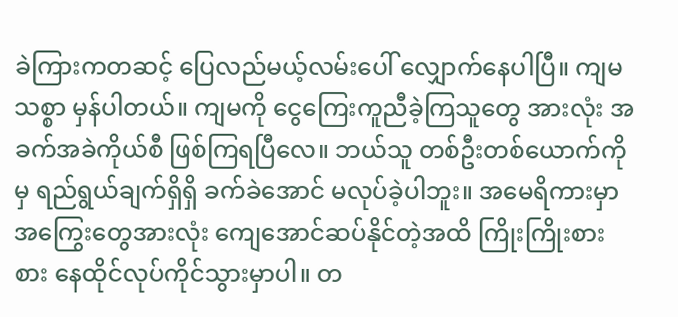ခဲကြားကတဆင့် ပြေလည်မယ့်လမ်းပေါ် လျှောက်နေပါပြီ။ ကျမသစ္စာ မှန်ပါတယ်။ ကျမကို ငွေကြေးကူညီခဲ့ကြသူတွေ အားလုံး အခက်အခဲကိုယ်စီ ဖြစ်ကြရပြီလေ။ ဘယ်သူ တစ်ဦးတစ်ယောက်ကိုမှ ရည်ရွယ်ချက်ရှိရှိ ခက်ခဲအောင် မလုပ်ခဲ့ပါဘူး။ အမေရိကားမှာ အကြွေးတွေအားလုံး ကျေအောင်ဆပ်နိုင်တဲ့အထိ ကြိုးကြိုးစားစား နေထိုင်လုပ်ကိုင်သွားမှာပါ။ တ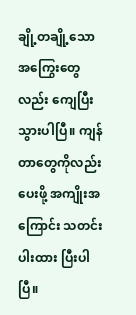ချို့တချို့သော အကြွေးတွေလည်း ကျေပြီးသွားပါပြီ။ ကျန်တာတွေကိုလည်း ပေးဖို့ အကျိုးအကြောင်း သတင်းပါးထား ပြီးပါပြီ။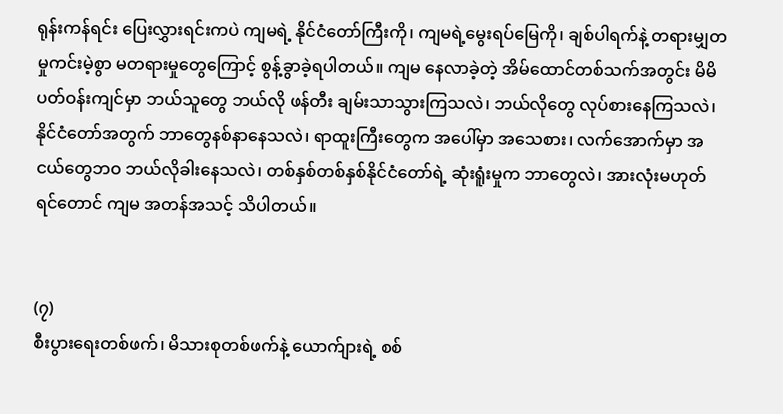ရုန်းကန်ရင်း ပြေးလွှားရင်းကပဲ ကျမရဲ့ နိုင်ငံတော်ကြီးကို၊ ကျမရဲ့မွေးရပ်မြေကို၊ ချစ်ပါရက်နဲ့ တရားမျှတမှုကင်းမဲ့စွာ မတရားမှုတွေကြောင့် စွန့်ခွာခဲ့ရပါတယ်။ ကျမ နေလာခဲ့တဲ့ အိမ်ထောင်တစ်သက်အတွင်း မိမိပတ်ဝန်းကျင်မှာ ဘယ်သူတွေ ဘယ်လို ဖန်တီး ချမ်းသာသွားကြသလဲ၊ ဘယ်လိုတွေ လုပ်စားနေကြသလဲ၊ နိုင်ငံတော်အတွက် ဘာတွေနစ်နာနေသလဲ၊ ရာထူးကြီးတွေက အပေါ်မှာ အသေစား၊ လက်အောက်မှာ အငယ်တွေဘဝ ဘယ်လိုခါးနေသလဲ၊ တစ်နှစ်တစ်နှစ်နိုင်ငံတော်ရဲ့ ဆုံးရူံးမှုက ဘာတွေလဲ၊ အားလုံးမဟုတ်ရင်တောင် ကျမ အတန်အသင့် သိပါတယ်။


(၇)
စီးပွားရေးတစ်ဖက်၊ မိသားစုတစ်ဖက်နဲ့ ယောက်ျားရဲ့ စစ်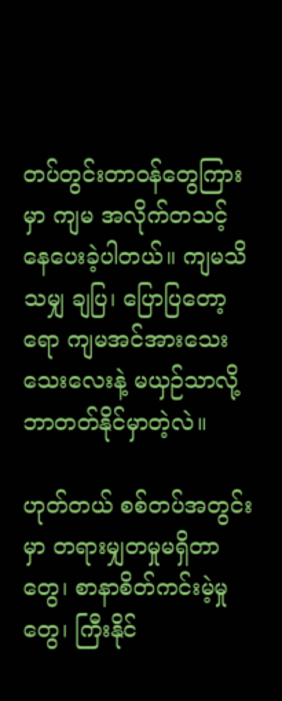တပ်တွင်းတာဝန်တွေကြားမှာ ကျမ အလိုက်တသင့် နေပေးခဲ့ပါတယ်။ ကျမသိသမျှ ချပြ၊ ပြောပြတော့ရော ကျမအင်အားသေးသေးလေးနဲ့ မယှဉ်သာလို့ ဘာတတ်နိုင်မှာတဲ့လဲ။

ဟုတ်တယ် စစ်တပ်အတွင်းမှာ တရားမျှတမှုမရှိတာတွေ၊ စာနာစိတ်ကင်းမဲ့မှုတွေ၊ ကြီးနိုင်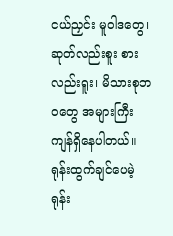ငယ်ညှင်း မူဝါဒတွေ၊ ဆုတ်လည်းစူး စားလည်းရူး၊ မိသားစုဘဝတွေ အများကြီး ကျန်ရှိနေပါတယ်။ ရုန်းထွက်ချင်ပေမဲ့ ရုန်း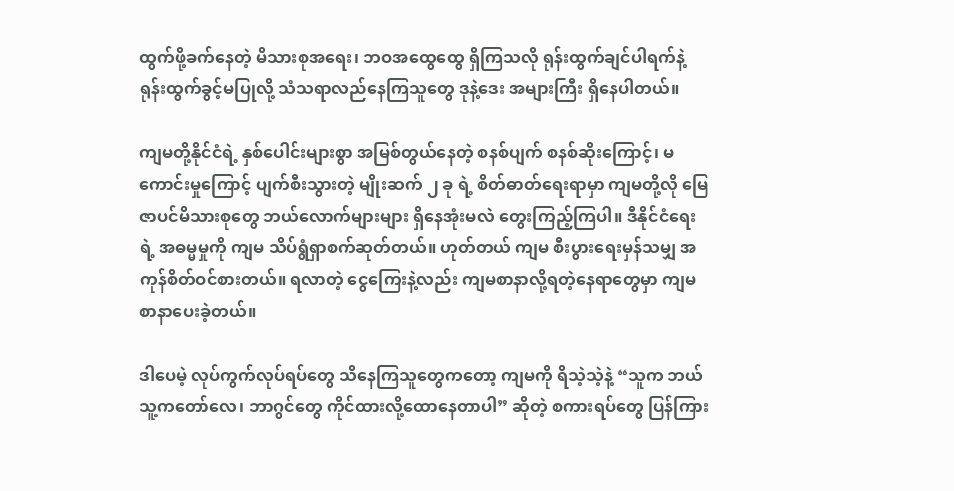ထွက်ဖို့ခက်နေတဲ့ မိသားစုအရေး၊ ဘဝအထွေထွေ ရှိကြသလို ရုန်းထွက်ချင်ပါရက်နဲ့ ရုန်းထွက်ခွင့်မပြုလို့ သံသရာလည်နေကြသူတွေ ဒုနဲ့ဒေး အများကြီး ရှိနေပါတယ်။

ကျမတို့နိုင်ငံရဲ့ နှစ်ပေါင်းများစွာ အမြစ်တွယ်နေတဲ့ စနစ်ပျက် စနစ်ဆိုးကြောင့်၊ မကောင်းမှုကြောင့် ပျက်စီးသွားတဲ့ မျိုးဆက် ၂ ခု ရဲ့ စိတ်ဓာတ်ရေးရာမှာ ကျမတို့လို မြေဇာပင်မိသားစုတွေ ဘယ်လောက်များများ ရှိနေအုံးမလဲ တွေးကြည့်ကြပါ။ ဒီနိုင်ငံရေးရဲ့ အဓမ္မမှုကို ကျမ သိပ်ရွံရှာစက်ဆုတ်တယ်။ ဟုတ်တယ် ကျမ စီးပွားရေးမှန်သမျှ အကုန်စိတ်ဝင်စားတယ်။ ရလာတဲ့ ငွေကြေးနဲ့လည်း ကျမစာနာလို့ရတဲ့နေရာတွေမှာ ကျမ စာနာပေးခဲ့တယ်။

ဒါပေမဲ့ လုပ်ကွက်လုပ်ရပ်တွေ သိနေကြသူတွေကတော့ ကျမကို ရိသဲ့သဲ့နဲ့ “သူက ဘယ်သူ့ကတော်လေ၊ ဘာဂွင်တွေ ကိုင်ထားလို့ထောနေတာပါ” ဆိုတဲ့ စကားရပ်တွေ ပြန်ကြား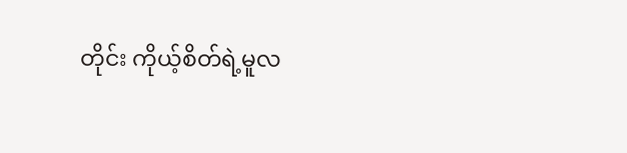တိုင်း ကိုယ့်စိတ်ရဲ့မူလ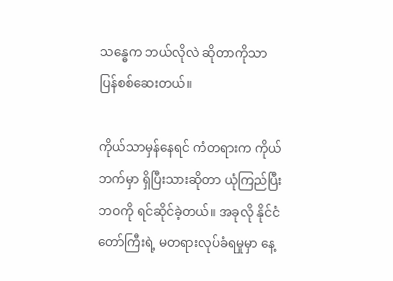သန္ဓေက ဘယ်လိုလဲ ဆိုတာကိုသာ ပြန်စစ်ဆေးတယ်။

ကိုယ်သာမှန်နေရင် ကံတရားက ကိုယ်ဘက်မှာ ရှိပြီးသားဆိုတာ ယုံကြည်ပြီး ဘဝကို ရင်ဆိုင်ခဲ့တယ်။ အခုလို နိုင်ငံတော်ကြီးရဲ့ မတရားလုပ်ခံရမှုမှာ နေ့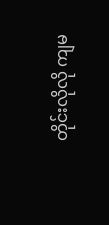တိုင်းလိုလို ကျမ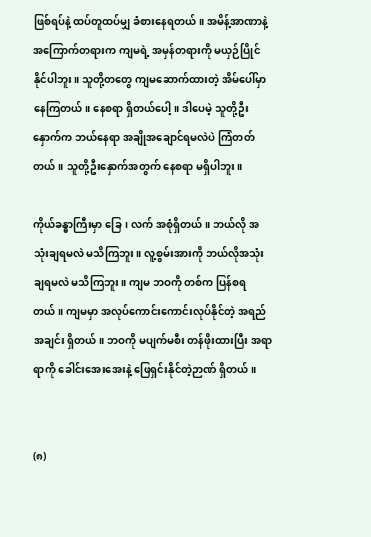ဖြစ်ရပ်နဲ့ ထပ်တူထပ်မျှ ခံစားနေရတယ်။ အမိန့်အာဏာနဲ့ အကြောက်တရားက ကျမရဲ့ အမှန်တရားကို မယှဉ်ပြိုင်နိုင်ပါဘူး။ သူတို့တတွေ ကျမဆောက်ထားတဲ့ အိမ်ပေါ်မှာ နေကြတယ်။ နေစရာ ရှိတယ်ပေါ့။ ဒါပေမဲ့ သူတို့ဦးနှောက်က ဘယ်နေရာ အချိုအချောင်ရမလဲပဲ ကြံတတ်တယ်။ သူတို့ဦးနှောက်အတွက် နေစရာ မရှိပါဘူး။

ကိုယ်ခန္ဓာကြီးမှာ ခြေ၊ လက် အစုံရှိတယ်။ ဘယ်လို အသုံးချရမလဲ မသိကြဘူး။ လူ့စွမ်းအားကို ဘယ်လိုအသုံးချရမလဲ မသိကြဘူး။ ကျမ ဘဝကို တစ်က ပြန်စရတယ်။ ကျမမှာ အလုပ်ကောင်းကောင်းလုပ်နိုင်တဲ့ အရည်အချင်း ရှိတယ်။ ဘဝကို မပျက်မစီး တန်ဖိုးထားပြီး အရာရာကို ခေါင်းအေးအေးနဲ့ ဖြေရှင်းနိုင်တဲ့ဉာဏ် ရှိတယ်။


(၈)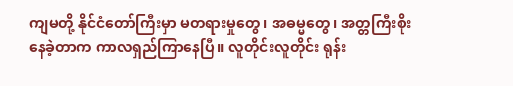ကျမတို့ နိုင်ငံတော်ကြီးမှာ မတရားမှုတွေ၊ အဓမ္မတွေ၊ အတ္တကြီးစိုးနေခဲ့တာက ကာလရှည်ကြာနေပြီ။ လူတိုင်းလူတိုင်း ရုန်း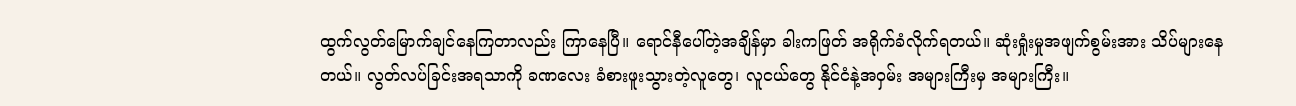ထွက်လွတ်မြောက်ချင်နေကြတာလည်း ကြာနေပြီ။ ရောင်နီပေါ်တဲ့အချိန်မှာ ခါးကဖြတ် အရိုက်ခံလိုက်ရတယ်။ ဆုံးရှုံးမှုအဖျက်စွမ်းအား သိပ်များနေတယ်။ လွတ်လပ်ခြင်းအရသာကို ခဏလေး ခံစားဖူးသွားတဲ့လူတွေ၊ လူငယ်တွေ နိုင်ငံနဲ့အဝှမ်း အများကြီးမှ အများကြီး။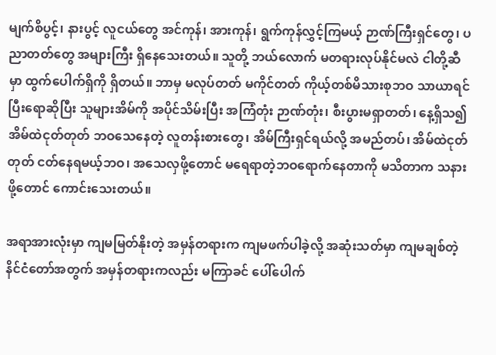မျက်စိပွင့်၊ နားပွင့် လူငယ်တွေ အင်ကုန်၊ အားကုန်၊ ရွက်ကုန်လွှင့်ကြမယ့် ဉာဏ်ကြီးရှင်တွေ၊ ပညာတတ်တွေ အများကြီး ရှိနေသေးတယ်။ သူတို့ ဘယ်လောက် မတရားလုပ်နိုင်မလဲ ငါတို့ဆီမှာ ထွက်ပေါက်ရှိကို ရှိတယ်။ ဘာမှ မလုပ်တတ် မကိုင်တတ် ကိုယ့်တစ်မိသားစုဘဝ သာယာရင်ပြီးရောဆိုပြီး သူများအိမ်ကို အပိုင်သိမ်းပြီး အကြံတုံး ဉာဏ်တုံး၊ စီးပွားမရှာတတ်၊ နေ့ရှိသ၍ အိမ်ထဲငုတ်တုတ် ဘဝသေနေတဲ့ လူတန်းစားတွေ၊ အိမ်ကြီးရှင်ရယ်လို့ အမည်တပ်၊ အိမ်ထဲငုတ်တုတ် ငတ်နေရမယ့်ဘဝ၊ အသေလှဖို့တောင် မရေရာတဲ့ဘဝရောက်နေတာကို မသိတာက သနားဖို့တောင် ကောင်းသေးတယ်။

အရာအားလုံးမှာ ကျမမြတ်နိုးတဲ့ အမှန်တရားက ကျမဖက်ပါခဲ့လို့ အဆုံးသတ်မှာ ကျမချစ်တဲ့ နိင်ငံတော်အတွက် အမှန်တရားကလည်း မကြာခင် ပေါ်ပေါက်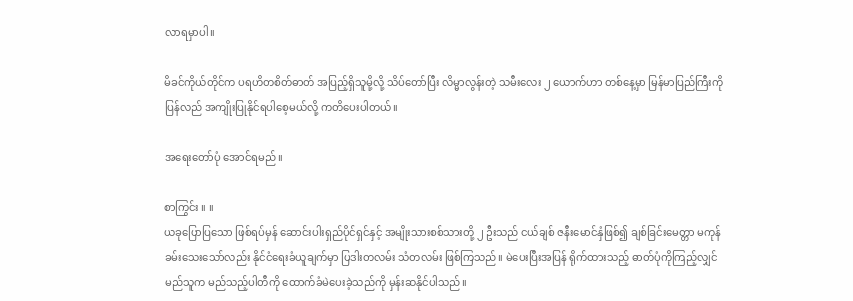လာရမှာပါ။

မိခင်ကိုယ်တိုင်က ပရဟိတစိတ်ဓာတ် အပြည့်ရှိသူမို့လို့ သိပ်တော်ပြီး လိမ္မာလွန်းတဲ့ သမီးလေး ၂ ယောက်ဟာ တစ်နေ့မှာ မြန်မာပြည်ကြီးကိုပြန်လည် အကျိုးပြုနိုင်ရပါစေ့မယ်လို့ ကတိပေးပါတယ်။

အရေးတော်ပုံ အောင်ရမည်။

စာကြွင်း ။ ။
ယခုပြောပြသော ဖြစ်ရပ်မှန် ဆောင်းပါးရှည်ပိုင်ရှင်နှင့် အမျိုးသားစစ်သားတို့ ၂ ဦးသည် ငယ်ချစ် ဇနီးမောင်နှံဖြစ်၍ ချစ်ခြင်းမေတ္တာ မကုန်ခမ်းသေးသော်လည်း နိုင်ငံရေးခံယူချက်မှာ ပြဒါးတလမ်း သံတလမ်း ဖြစ်ကြသည်။ မဲပေးပြီးအပြန် ရိုက်ထားသည့် ဓာတ်ပုံကိုကြည့်လျှင် မည်သူက မည်သည့်ပါတီကို ထောက်ခံမဲပေးခဲ့သည်ကို မှန်းဆနိုင်ပါသည်။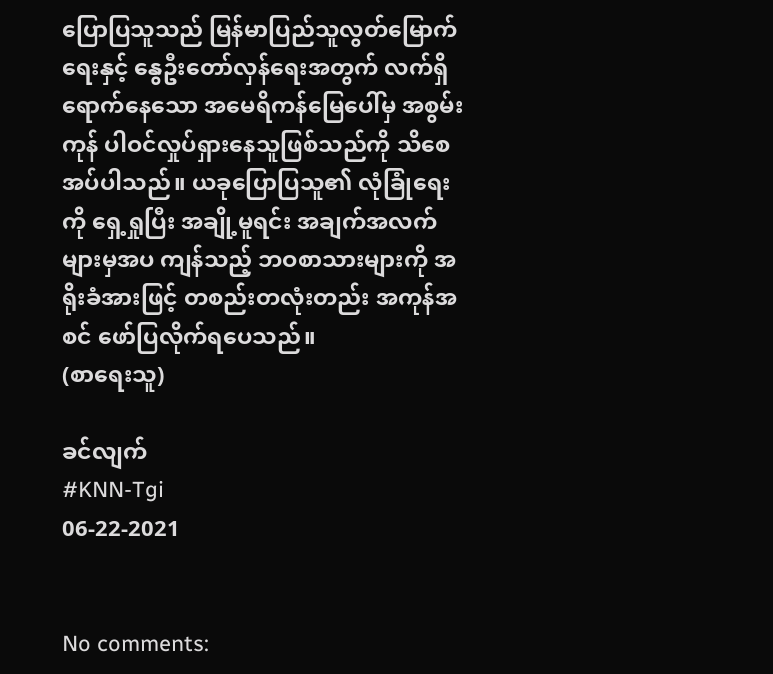ပြောပြသူသည် မြန်မာပြည်သူလွတ်မြောက်ရေးနှင့် နွေဦးတော်လှန်ရေးအတွက် လက်ရှိရောက်နေသော အမေရိကန်မြေပေါ်မှ အစွမ်းကုန် ပါဝင်လှုပ်ရှားနေသူဖြစ်သည်ကို သိစေအပ်ပါသည်။ ယခုပြောပြသူ၏ လုံခြုံရေးကို ‌ရှေ့ရှုပြီး အချို့မူရင်း အချက်အလက်များမှအပ ကျန်သည့် ဘဝစာသားများကို အရိုးခံအားဖြင့် တစည်းတလုံးတည်း အကုန်အစင် ဖော်ပြလိုက်ရပေသည်။
(စာရေးသူ)

ခင်လျက်
#KNN-Tgi
06-22-2021


No comments: